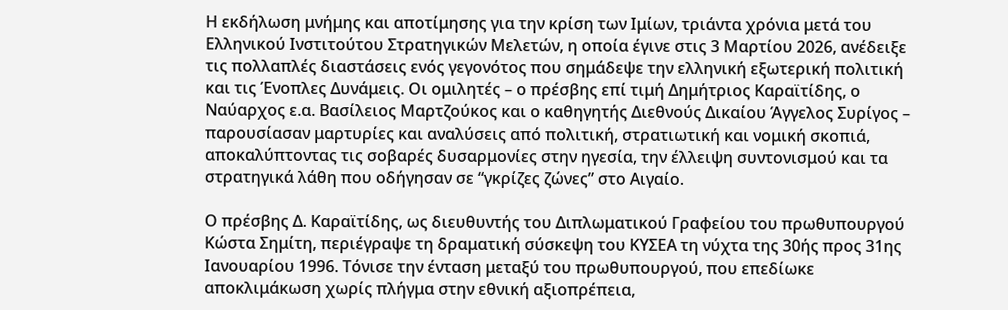Η εκδήλωση μνήμης και αποτίμησης για την κρίση των Ιμίων, τριάντα χρόνια μετά του Ελληνικού Ινστιτούτου Στρατηγικών Μελετών, η οποία έγινε στις 3 Μαρτίου 2026, ανέδειξε τις πολλαπλές διαστάσεις ενός γεγονότος που σημάδεψε την ελληνική εξωτερική πολιτική και τις Ένοπλες Δυνάμεις. Οι ομιλητές – ο πρέσβης επί τιμή Δημήτριος Καραϊτίδης, ο Ναύαρχος ε.α. Βασίλειος Μαρτζούκος και ο καθηγητής Διεθνούς Δικαίου Άγγελος Συρίγος – παρουσίασαν μαρτυρίες και αναλύσεις από πολιτική, στρατιωτική και νομική σκοπιά, αποκαλύπτοντας τις σοβαρές δυσαρμονίες στην ηγεσία, την έλλειψη συντονισμού και τα στρατηγικά λάθη που οδήγησαν σε “γκρίζες ζώνες” στο Αιγαίο.

Ο πρέσβης Δ. Καραϊτίδης, ως διευθυντής του Διπλωματικού Γραφείου του πρωθυπουργού Κώστα Σημίτη, περιέγραψε τη δραματική σύσκεψη του ΚΥΣΕΑ τη νύχτα της 30ής προς 31ης Ιανουαρίου 1996. Τόνισε την ένταση μεταξύ του πρωθυπουργού, που επεδίωκε αποκλιμάκωση χωρίς πλήγμα στην εθνική αξιοπρέπεια,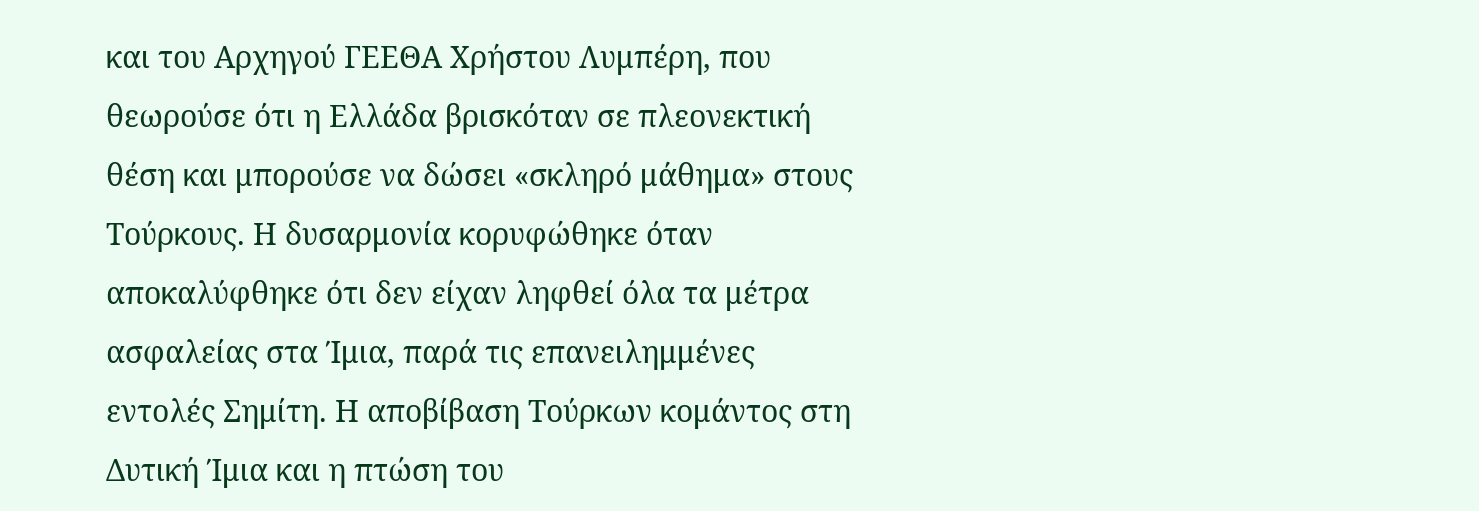και του Αρχηγού ΓΕΕΘΑ Χρήστου Λυμπέρη, που θεωρούσε ότι η Ελλάδα βρισκόταν σε πλεονεκτική θέση και μπορούσε να δώσει «σκληρό μάθημα» στους Τούρκους. Η δυσαρμονία κορυφώθηκε όταν αποκαλύφθηκε ότι δεν είχαν ληφθεί όλα τα μέτρα ασφαλείας στα Ίμια, παρά τις επανειλημμένες εντολές Σημίτη. Η αποβίβαση Τούρκων κομάντος στη Δυτική Ίμια και η πτώση του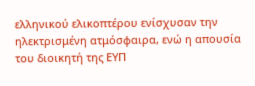ελληνικού ελικοπτέρου ενίσχυσαν την ηλεκτρισμένη ατμόσφαιρα, ενώ η απουσία του διοικητή της ΕΥΠ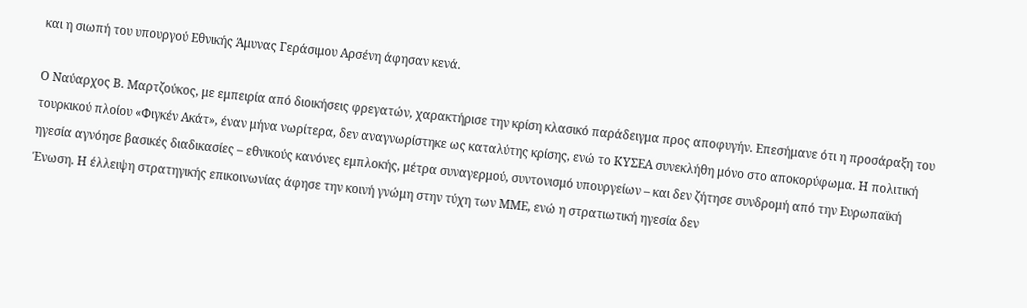και η σιωπή του υπουργού Εθνικής Άμυνας Γεράσιμου Αρσένη άφησαν κενά.

Ο Ναύαρχος Β. Μαρτζούκος, με εμπειρία από διοικήσεις φρεγατών, χαρακτήρισε την κρίση κλασικό παράδειγμα προς αποφυγήν. Επεσήμανε ότι η προσάραξη του τουρκικού πλοίου «Φιγκέν Ακάτ», έναν μήνα νωρίτερα, δεν αναγνωρίστηκε ως καταλύτης κρίσης, ενώ το ΚΥΣΕΑ συνεκλήθη μόνο στο αποκορύφωμα. Η πολιτική ηγεσία αγνόησε βασικές διαδικασίες – εθνικούς κανόνες εμπλοκής, μέτρα συναγερμού, συντονισμό υπουργείων – και δεν ζήτησε συνδρομή από την Ευρωπαϊκή Ένωση. Η έλλειψη στρατηγικής επικοινωνίας άφησε την κοινή γνώμη στην τύχη των ΜΜΕ, ενώ η στρατιωτική ηγεσία δεν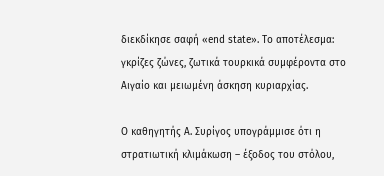διεκδίκησε σαφή «end state». Το αποτέλεσμα: γκρίζες ζώνες, ζωτικά τουρκικά συμφέροντα στο Αιγαίο και μειωμένη άσκηση κυριαρχίας.

Ο καθηγητής Α. Συρίγος υπογράμμισε ότι η στρατιωτική κλιμάκωση – έξοδος του στόλου,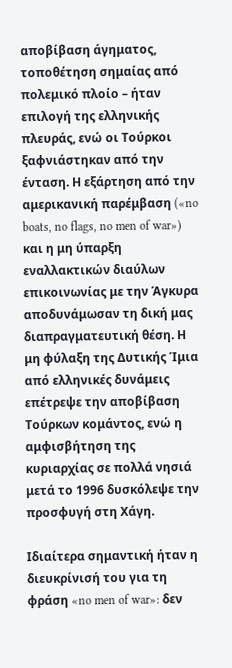αποβίβαση άγηματος, τοποθέτηση σημαίας από πολεμικό πλοίο – ήταν επιλογή της ελληνικής πλευράς, ενώ οι Τούρκοι ξαφνιάστηκαν από την ένταση. Η εξάρτηση από την αμερικανική παρέμβαση («no boats, no flags, no men of war») και η μη ύπαρξη εναλλακτικών διαύλων επικοινωνίας με την Άγκυρα αποδυνάμωσαν τη δική μας διαπραγματευτική θέση. Η μη φύλαξη της Δυτικής Ίμια από ελληνικές δυνάμεις επέτρεψε την αποβίβαση Τούρκων κομάντος, ενώ η αμφισβήτηση της κυριαρχίας σε πολλά νησιά μετά το 1996 δυσκόλεψε την προσφυγή στη Χάγη.

Ιδιαίτερα σημαντική ήταν η διευκρίνισή του για τη φράση «no men of war»: δεν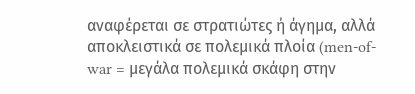αναφέρεται σε στρατιώτες ή άγημα, αλλά αποκλειστικά σε πολεμικά πλοία (men-of-war = μεγάλα πολεμικά σκάφη στην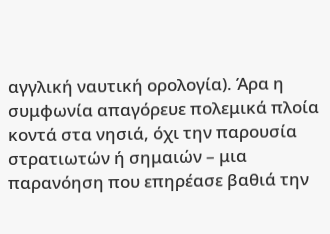αγγλική ναυτική ορολογία). Άρα η συμφωνία απαγόρευε πολεμικά πλοία κοντά στα νησιά, όχι την παρουσία στρατιωτών ή σημαιών – μια παρανόηση που επηρέασε βαθιά την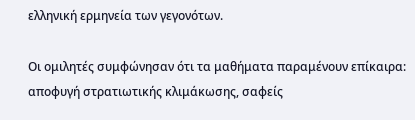ελληνική ερμηνεία των γεγονότων.

Οι ομιλητές συμφώνησαν ότι τα μαθήματα παραμένουν επίκαιρα: αποφυγή στρατιωτικής κλιμάκωσης, σαφείς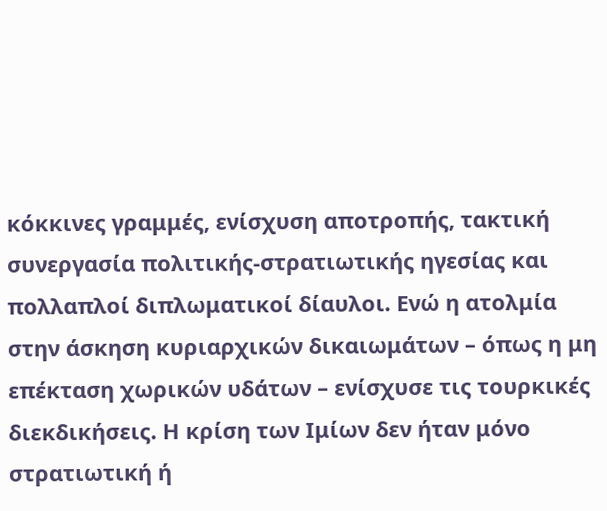κόκκινες γραμμές, ενίσχυση αποτροπής, τακτική συνεργασία πολιτικής-στρατιωτικής ηγεσίας και πολλαπλοί διπλωματικοί δίαυλοι. Ενώ η ατολμία στην άσκηση κυριαρχικών δικαιωμάτων – όπως η μη επέκταση χωρικών υδάτων – ενίσχυσε τις τουρκικές διεκδικήσεις. Η κρίση των Ιμίων δεν ήταν μόνο στρατιωτική ή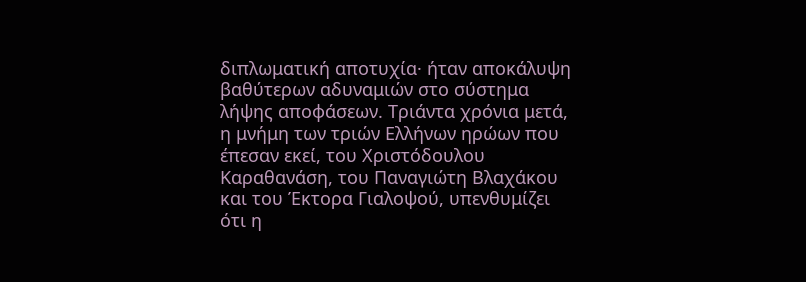διπλωματική αποτυχία· ήταν αποκάλυψη βαθύτερων αδυναμιών στο σύστημα λήψης αποφάσεων. Τριάντα χρόνια μετά, η μνήμη των τριών Ελλήνων ηρώων που έπεσαν εκεί, του Χριστόδουλου Καραθανάση, του Παναγιώτη Βλαχάκου και του Έκτορα Γιαλοψού, υπενθυμίζει ότι η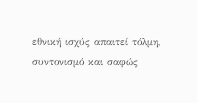εθνική ισχύς απαιτεί τόλμη, συντονισμό και σαφώς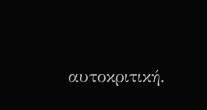αυτοκριτική.